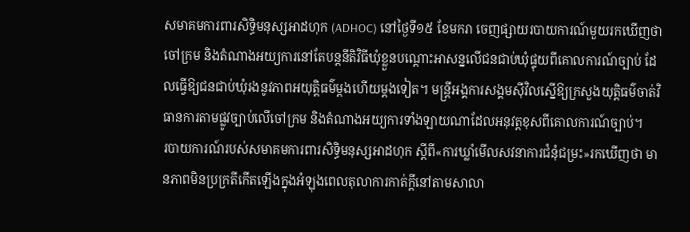សមាគមការពារសិទ្ធិមនុស្សអាដហុក (ADHOC) នៅថ្ងៃទី១៥ ខែមករា ចេញផ្សាយរបាយការណ៍មួយរកឃើញថា ចៅក្រម និងតំណាងអយ្យការនៅតែបន្តនីតិវិធីឃុំខ្លួនបណ្ដោះអាសន្នលើជនជាប់ឃុំផ្ទុយពីគោលការណ៍ច្បាប់ ដែលធ្វើឱ្យជនជាប់ឃុំរងនូវភាពអយុត្តិធម៌ម្តងហើយម្តងទៀត។ មន្ត្រីអង្គការសង្គមស៊ីវិលស្នើឱ្យក្រសួងយុត្តិធម៌ចាត់វិធានការតាមផ្លូវច្បាប់លើចៅក្រម និងតំណាងអយ្យការទាំងឡាយណាដែលអនុវត្តខុសពីគោលការណ៍ច្បាប់។
របាយការណ៍របស់សមាគមការពារសិទ្ធិមនុស្សអាដហុក ស្ដីពី«ការឃ្លាំមើលសវនាការជំនុំជម្រះ»រកឃើញថា មានភាពមិនប្រក្រតីកើតឡើងក្នុងអំឡុងពេលតុលាការកាត់ក្តីនៅតាមសាលា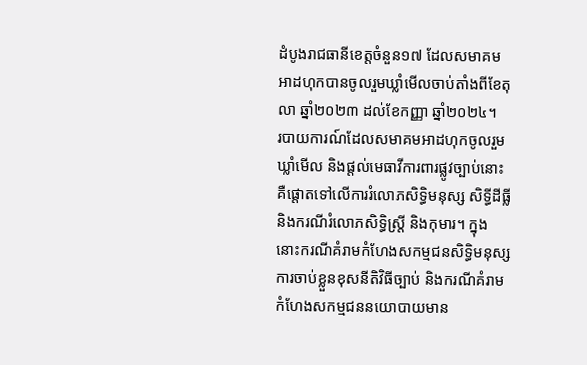ដំបូងរាជធានីខេត្តចំនួន១៧ ដែលសមាគមអាដហុកបានចូលរួមឃ្លាំមើលចាប់តាំងពីខែតុលា ឆ្នាំ២០២៣ ដល់ខែកញ្ញា ឆ្នាំ២០២៤។
របាយការណ៍ដែលសមាគមអាដហុកចូលរួមឃ្លាំមើល និងផ្តល់មេធាវីការពារផ្លូវច្បាប់នោះ គឺផ្ដោតទៅលើការរំលោភសិទ្ធិមនុស្ស សិទ្ធីដីធ្លី និងករណីរំលោភសិទ្ធិស្ត្រី និងកុមារ។ ក្នុងនោះករណីគំរាមកំហែងសកម្មជនសិទ្ធិមនុស្ស ការចាប់ខ្លួនខុសនីតិវិធីច្បាប់ និងករណីគំរាមកំហែងសកម្មជននយោបាយមាន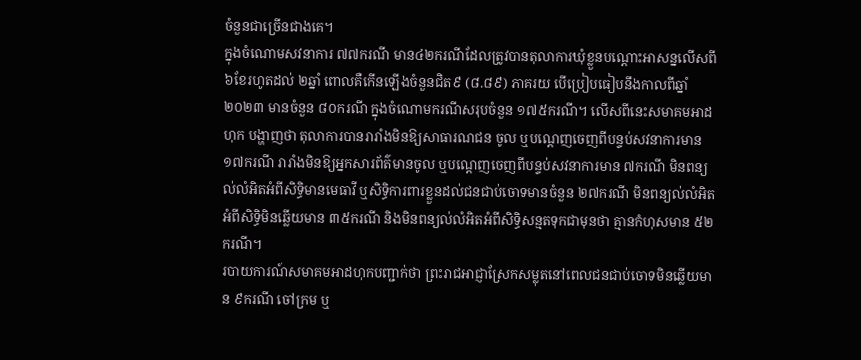ចំនួនជាច្រើនជាងគេ។
ក្នុងចំណោមសវនាការ ៧៧ករណី មាន៤២ករណីដែលត្រូវបានតុលាការឃុំខ្លួនបណ្ដោះអាសន្នលើសពី ៦ខែរហូតដល់ ២ឆ្នាំ ពោលគឺកើនឡើងចំនួនជិត៩ (៨.៨៩) ភាគរយ បើប្រៀបធៀបនឹងកាលពីឆ្នាំ២០២៣ មានចំនួន ៨០ករណី ក្នុងចំណោមករណីសរុបចំនួន ១៧៥ករណី។ លើសពីនេះសមាគមអាដហុក បង្ហាញថា តុលាការបានរារាំងមិនឱ្យសាធារណជន ចូល ឬបណ្ដេញចេញពីបន្ទប់សវនាការមាន ១៧ករណី រារាំងមិនឱ្យអ្នកសារព័ត៌មានចូល ឬបណ្ដេញចេញពីបន្ទប់សវនាការមាន ៧ករណី មិនពន្យល់លំអិតអំពីសិទ្ធិមានមេធាវី ឬសិទ្ធិការពារខ្លួនដល់ជនជាប់ចោទមានចំនួន ២៧ករណី មិនពន្យល់លំអិតអំពីសិទ្ធិមិនឆ្លើយមាន ៣៥ករណី និងមិនពន្យល់លំអិតអំពីសិទ្ធិសន្មតទុកជាមុនថា គ្មានកំហុសមាន ៥២ករណី។
របាយការណ៍សមាគមអាដហុកបញ្ជាក់ថា ព្រះរាជអាជ្ញាស្រែកសម្លុតនៅពេលជនជាប់ចោទមិនឆ្លើយមាន ៩ករណី ចៅក្រម ឬ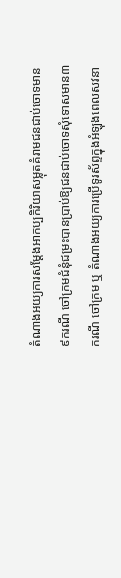តំណាងអយ្យការសម្ដែងអាកប្បកិរិយាសម្លុតគំរាមជនជាប់ចោទមាន៩ករណី ចៅក្រមជំនុំជម្រះបានប្រាប់ឱ្យជនជាប់ចោទសុំទោសមាន៣ករណី ចៅក្រម ឬ តំណាងអយ្យការប្រើទូរស័ព្ទក្នុងអំឡុងពេលសវនា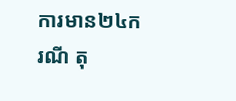ការមាន២៤ករណី តុ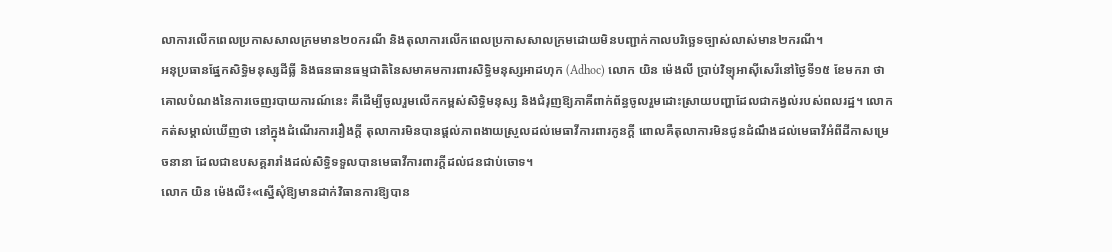លាការលើកពេលប្រកាសសាលក្រមមាន២០ករណី និងតុលាការលើកពេលប្រកាសសាលក្រមដោយមិនបញ្ជាក់កាលបរិច្ឆេទច្បាស់លាស់មាន២ករណី។
អនុប្រធានផ្នែកសិទ្ធិមនុស្សដីធ្លី និងធនធានធម្មជាតិនៃសមាគមការពារសិទ្ធិមនុស្សអាដហុក (Adhoc) លោក យិន ម៉េងលី ប្រាប់វិទ្យុអាស៊ីសេរីនៅថ្ងៃទី១៥ ខែមករា ថា គោលបំណងនៃការចេញរបាយការណ៍នេះ គឺដើម្បីចូលរួមលើកកម្ពស់សិទ្ធិមនុស្ស និងជំរុញឱ្យភាគីពាក់ព័ន្ធចូលរួមដោះស្រាយបញ្ហាដែលជាកង្វល់របស់ពលរដ្ឋ។ លោកកត់សម្គាល់ឃើញថា នៅក្នុងដំណើរការរឿងក្តី តុលាការមិនបានផ្តល់ភាពងាយស្រួលដល់មេធាវីការពារកូនក្តី ពោលគឺតុលាការមិនជូនដំណឹងដល់មេធាវីអំពីដីកាសម្រេចនានា ដែលជាឧបសគ្គរារាំងដល់សិទ្ធិទទួលបានមេធាវីការពារក្តីដល់ជនជាប់ចោទ។
លោក យិន ម៉េងលី៖«ស្នើសុំឱ្យមានដាក់វិធានការឱ្យបាន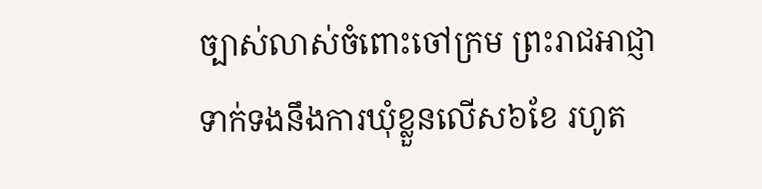ច្បាស់លាស់ចំពោះចៅក្រម ព្រះរាជអាជ្ញា ទាក់ទងនឹងការឃុំខ្លួនលើស៦ខែ រហូត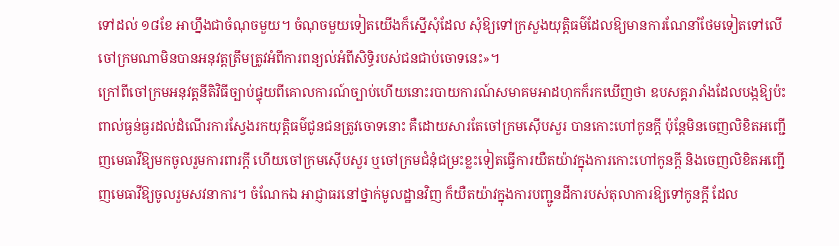ទៅដល់ ១៨ខែ អាហ្នឹងជាចំណុចមួយ។ ចំណុចមួយទៀតយើងក៏ស្នើសុំដែល សុំឱ្យទៅក្រសួងយុត្តិធម៌ដែលឱ្យមានការណែនាំថែមទៀតទៅលើចៅក្រមណាមិនបានអនុវត្តត្រឹមត្រូវអំពីការពន្យល់អំពីសិទ្ធិរបស់ជនជាប់ចោទនេះ»។
ក្រៅពីចៅក្រមអនុវត្តនីតិវិធីច្បាប់ផ្ទុយពីគោលការណ៍ច្បាប់ហើយនោះរបាយការណ៍សមាគមអាដហុកក៏រកឃើញថា ឧបសគ្គរារាំងដែលបង្កឱ្យប៉ះពាល់ធ្ងន់ធ្ងរដល់ដំណើរការស្វែងរកយុត្តិធម៌ជូនជនត្រូវចោទនោះ គឺដោយសារតែចៅក្រមស៊ើបសួរ បានកោះហៅកូនក្តី ប៉ុន្តែមិនចេញលិខិតអញ្ជើញមេធាវីឱ្យមកចូលរួមការពារក្តី ហើយចៅក្រមស៊ើបសួរ ឬចៅក្រមជំនុំជម្រះខ្លះទៀតធ្វើការយឺតយ៉ាវក្នុងការកោះហៅកូនក្តី និងចេញលិខិតអញ្ជើញមេធាវីឱ្យចូលរួមសវនាការ។ ចំណែកឯ អាជ្ញាធរនៅថ្នាក់មូលដ្ឋានវិញ ក៏យឺតយ៉ាវក្នុងការបញ្ជូនដីការបស់តុលាការឱ្យទៅកូនក្តី ដែល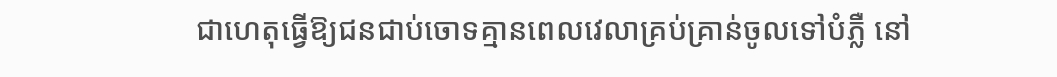ជាហេតុធ្វើឱ្យជនជាប់ចោទគ្មានពេលវេលាគ្រប់គ្រាន់ចូលទៅបំភ្លឺ នៅ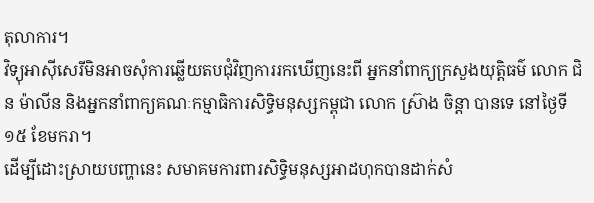តុលាការ។
វិទ្យុអាស៊ីសេរីមិនអាចសុំការឆ្លើយតបជុំវិញការរកឃើញនេះពី អ្នកនាំពាក្យក្រសួងយុត្តិធម៌ លោក ជិន ម៉ាលីន និងអ្នកនាំពាក្យគណៈកម្មាធិការសិទ្ធិមនុស្សកម្ពុជា លោក ស្រ៊ាង ចិន្តា បានទេ នៅថ្ងៃទី១៥ ខែមករា។
ដើម្បីដោះស្រាយបញ្ហានេះ សមាគមការពារសិទ្ធិមនុស្សអាដហុកបានដាក់សំ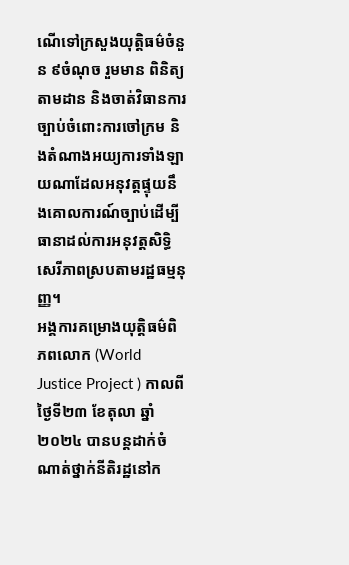ណើទៅក្រសួងយុត្តិធម៌ចំនួន ៩ចំណុច រួមមាន ពិនិត្យ តាមដាន និងចាត់វិធានការច្បាប់ចំពោះការចៅក្រម និងតំណាងអយ្យការទាំងឡាយណាដែលអនុវត្តផ្ទុយនឹងគោលការណ៍ច្បាប់ដើម្បីធានាដល់ការអនុវត្តសិទ្ធិសេរីភាពស្របតាមរដ្ឋធម្មនុញ្ញ។
អង្គការគម្រោងយុត្តិធម៌ពិភពលោក (World Justice Project ) កាលពីថ្ងៃទី២៣ ខែតុលា ឆ្នាំ២០២៤ បានបន្តដាក់ចំណាត់ថ្នាក់នីតិរដ្ឋនៅក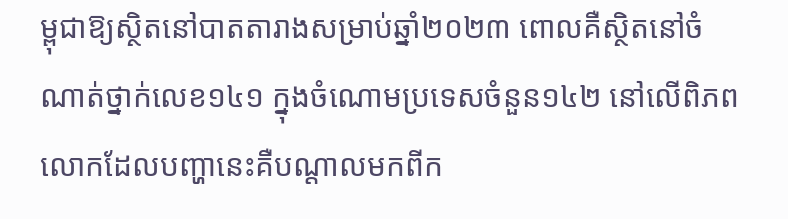ម្ពុជាឱ្យស្ថិតនៅបាតតារាងសម្រាប់ឆ្នាំ២០២៣ ពោលគឺស្ថិតនៅចំណាត់ថ្នាក់លេខ១៤១ ក្នុងចំណោមប្រទេសចំនួន១៤២ នៅលើពិភពលោកដែលបញ្ហានេះគឺបណ្ដាលមកពីក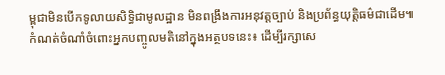ម្ពុជាមិនបើកទូលាយសិទ្ធិជាមូលដ្ឋាន មិនពង្រឹងការអនុវត្តច្បាប់ និងប្រព័ន្ធយុត្តិធម៌ជាដើម៕
កំណត់ចំណាំចំពោះអ្នកបញ្ចូលមតិនៅក្នុងអត្ថបទនេះ៖ ដើម្បីរក្សាសេ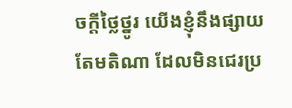ចក្ដីថ្លៃថ្នូរ យើងខ្ញុំនឹងផ្សាយតែមតិណា ដែលមិនជេរប្រ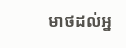មាថដល់អ្ន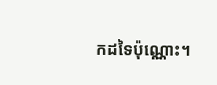កដទៃប៉ុណ្ណោះ។